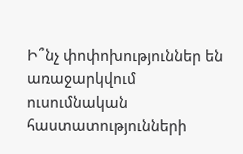Ի՞նչ փոփոխություններ են առաջարկվում ուսումնական հաստատությունների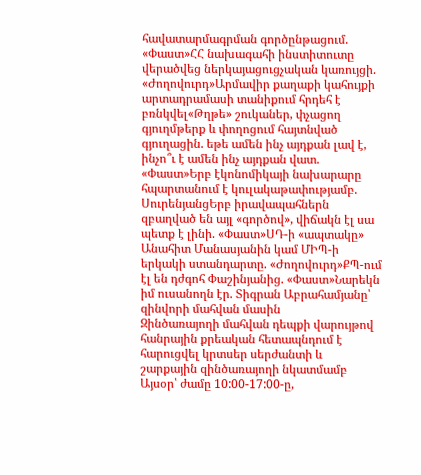հավատարմագրման գործընթացում. «Փաստ»ՀՀ նախագահի ինստիտուտը վերածվեց ներկայացուցչական կառույցի. «Ժողովուրդ»Արմավիր քաղաքի կահույքի արտադրամասի տանիքում հրդեհ է բռնկվել«Թղթե» շուկաներ, փչացող գյուղմթերք և փողոցում հայտնված գյուղացին. եթե ամեն ինչ այդքան լավ է, ինչո՞ւ է ամեն ինչ այդքան վատ. «Փաստ»Երբ էկոնոմիկայի նախարարը հպարտանում է կուլակաթափությամբ. ՍուրենյանցԵրբ իրավապահներն զբաղված են այլ «գործով», վիճակն էլ սա պետք է լինի. «Փաստ»ՍԴ-ի «ապտակը» Անահիտ Մանասյանին կամ ՄԻՊ-ի երկակի ստանդարտը. «Ժողովուրդ»ՔՊ-ում էլ են դժգոհ Փաշինյանից. «Փաստ»Նարեկն իմ ուսանողն էր. Տիգրան Աբրահամյանը՝ զինվորի մահվան մասին
Զինծառայողի մահվան դեպքի վարույթով հանրային քրեական հետապնդում է հարուցվել կրտսեր սերժանտի և շարքային զինծառայողի նկատմամբ
Այսօր՝ ժամը 10:00-17:00-ը,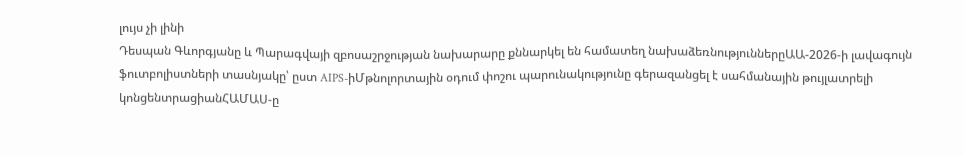լույս չի լինի
Դեսպան Գևորգյանը և Պարագվայի զբոսաշրջության նախարարը քննարկել են համատեղ նախաձեռնություններըԱԱ-2026-ի լավագույն ֆուտբոլիստների տասնյակը՝ ըստ AIPS-իՄթնոլորտային օդում փոշու պարունակությունը գերազանցել է սահմանային թույլատրելի կոնցենտրացիանՀԱՄԱՍ-ը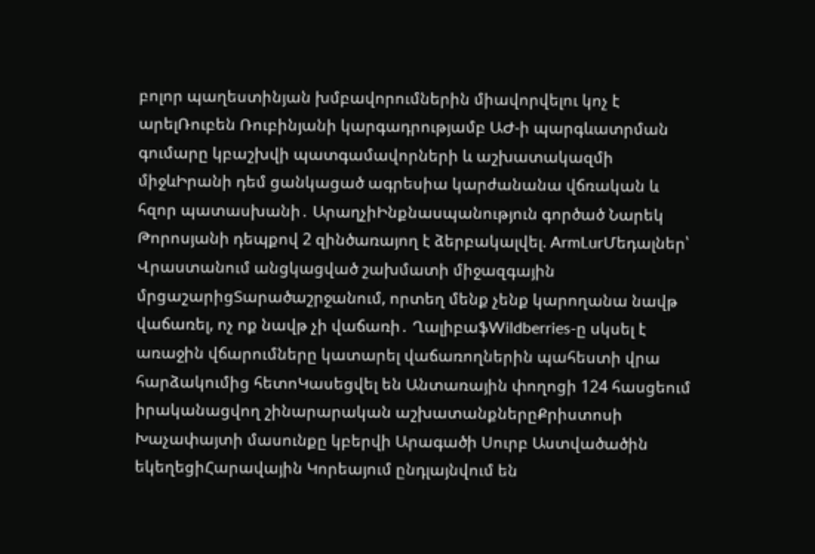բոլոր պաղեստինյան խմբավորումներին միավորվելու կոչ է արելՌուբեն Ռուբինյանի կարգադրությամբ ԱԺ-ի պարգևատրման գումարը կբաշխվի պատգամավորների և աշխատակազմի միջևԻրանի դեմ ցանկացած ագրեսիա կարժանանա վճռական և հզոր պատասխանի․ ԱրաղչիԻնքնասպանություն գործած Նարեկ Թորոսյանի դեպքով 2 զինծառայող է ձերբակալվել. ArmLurՄեդալներ՝ Վրաստանում անցկացված շախմատի միջազգային մրցաշարիցՏարածաշրջանում, որտեղ մենք չենք կարողանա նավթ վաճառել, ոչ ոք նավթ չի վաճառի․ ՂալիբաֆWildberries-ը սկսել է առաջին վճարումները կատարել վաճառողներին պահեստի վրա հարձակումից հետոԿասեցվել են Անտառային փողոցի 124 հասցեում իրականացվող շինարարական աշխատանքներըՔրիստոսի Խաչափայտի մասունքը կբերվի Արագածի Սուրբ Աստվածածին եկեղեցիՀարավային Կորեայում ընդլայնվում են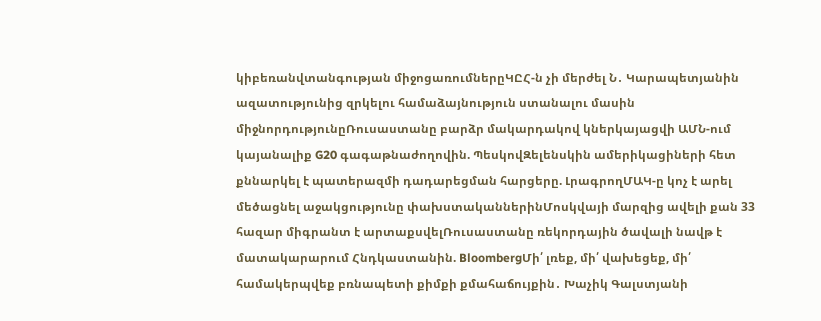կիբեռանվտանգության միջոցառումներըԿԸՀ-ն չի մերժել Ն․ Կարապետյանին ազատությունից զրկելու համաձայնություն ստանալու մասին միջնորդությունըՌուսաստանը բարձր մակարդակով կներկայացվի ԱՄՆ-ում կայանալիք G20 գագաթնաժողովին. ՊեսկովԶելենսկին ամերիկացիների հետ քննարկել է պատերազմի դադարեցման հարցերը. ԼրագրողՄԱԿ-ը կոչ է արել մեծացնել աջակցությունը փախստականներինՄոսկվայի մարզից ավելի քան 33 հազար միգրանտ է արտաքսվելՌուսաստանը ռեկորդային ծավալի նավթ է մատակարարում Հնդկաստանին. BloombergՄի՛ լռեք, մի՛ վախեցեք, մի՛ համակերպվեք բռնապետի քիմքի քմահաճույքին․ Խաչիկ Գալստյանի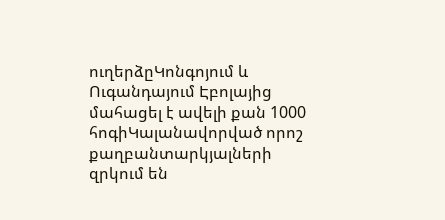ուղերձըԿոնգոյում և Ուգանդայում Էբոլայից մահացել է ավելի քան 1000 հոգիԿալանավորված որոշ քաղբանտարկյալների զրկում են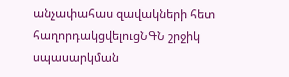անչափահաս զավակների հետ հաղորդակցվելուցՆԳՆ շրջիկ սպասարկման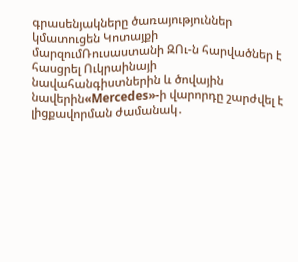գրասենյակները ծառայություններ կմատուցեն Կոտայքի մարզումՌուսաստանի ԶՈւ-ն հարվածներ է հասցրել Ուկրաինայի նավահանգիստներին և ծովային նավերին«Mercedes»-ի վարորդը շարժվել է լիցքավորման ժամանակ․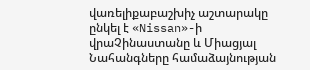վառելիքաբաշխիչ աշտարակը ընկել է «Nissan»-ի վրաՉինաստանը և Միացյալ Նահանգները համաձայնության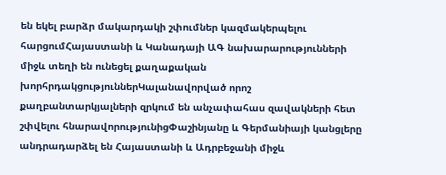են եկել բարձր մակարդակի շփումներ կազմակերպելու հարցումՀայաստանի և Կանադայի ԱԳ նախարարությունների միջև տեղի են ունեցել քաղաքական խորհրդակցություններԿալանավորված որոշ քաղբանտարկյալների զրկում են անչափահաս զավակների հետ շփվելու հնարավորությունիցՓաշինյանը և Գերմանիայի կանցլերը անդրադարձել են Հայաստանի և Ադրբեջանի միջև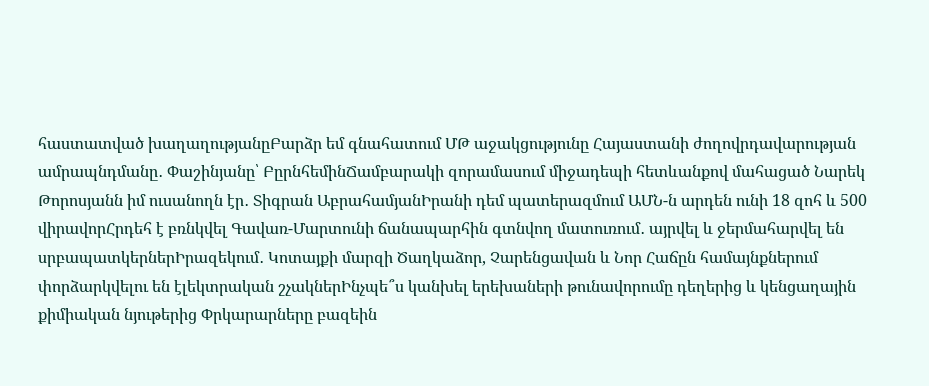հաստատված խաղաղությանըԲարձր եմ գնահատում ՄԹ աջակցությունը Հայաստանի ժողովրդավարության ամրապնդմանը․ Փաշինյանը՝ ԲըրնհեմինՃամբարակի զորամասում միջադեպի հետևանքով մահացած Նարեկ Թորոսյանն իմ ուսանողն էր․ Տիգրան ԱբրահամյանԻրանի դեմ պատերազմում ԱՄՆ-ն արդեն ունի 18 զոհ և 500 վիրավորՀրդեհ է բռնկվել Գավառ-Մարտունի ճանապարհին գտնվող մատուռում․ այրվել և ջերմահարվել են սրբապատկերներԻրազեկում․ Կոտայքի մարզի Ծաղկաձոր, Չարենցավան և Նոր Հաճըն համայնքներում փորձարկվելու են էլեկտրական շչակներԻնչպե՞ս կանխել երեխաների թունավորումը դեղերից և կենցաղային քիմիական նյութերից Փրկարարները բազեին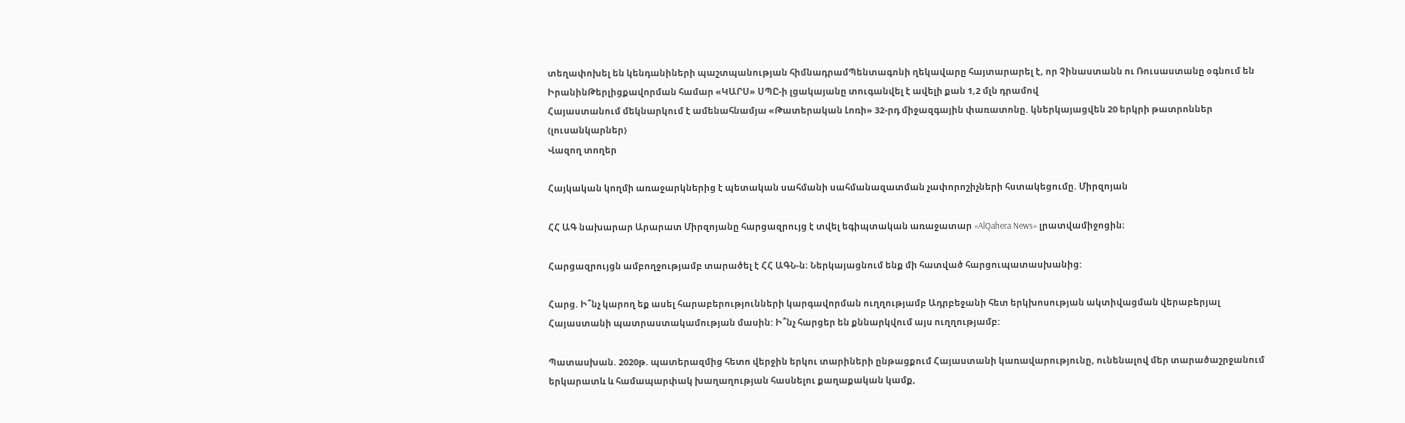տեղափոխել են կենդանիների պաշտպանության հիմնադրամՊենտագոնի ղեկավարը հայտարարել է, որ Չինաստանն ու Ռուսաստանը օգնում են ԻրանինԹերլիցքավորման համար «ԿԱՐՍ» ՍՊԸ-ի լցակայանը տուգանվել է ավելի քան 1,2 մլն դրամով
Հայաստանում մեկնարկում է ամենահնամյա «Թատերական Լոռի» 32-րդ միջազգային փառատոնը. կներկայացվեն 20 երկրի թատրոններ (լուսանկարներ)
Վազող տողեր

Հայկական կողմի առաջարկներից է պետական սահմանի սահմանազատման չափորոշիչների հստակեցումը. Միրզոյան

ՀՀ ԱԳ նախարար Արարատ Միրզոյանը հարցազրույց է տվել եգիպտական առաջատար «AlQahera News» լրատվամիջոցին։

Հարցազրույցն ամբողջությամբ տարածել է ՀՀ ԱԳՆ-ն։ Ներկայացնում ենք մի հատված հարցուպատասխանից:

Հարց. Ի՞նչ կարող եք ասել հարաբերությունների կարգավորման ուղղությամբ Ադրբեջանի հետ երկխոսության ակտիվացման վերաբերյալ Հայաստանի պատրաստակամության մասին: Ի՞նչ հարցեր են քննարկվում այս ուղղությամբ:

Պատասխան. 2020թ. պատերազմից հետո վերջին երկու տարիների ընթացքում Հայաստանի կառավարությունը, ունենալով մեր տարածաշրջանում երկարատև և համապարփակ խաղաղության հասնելու քաղաքական կամք,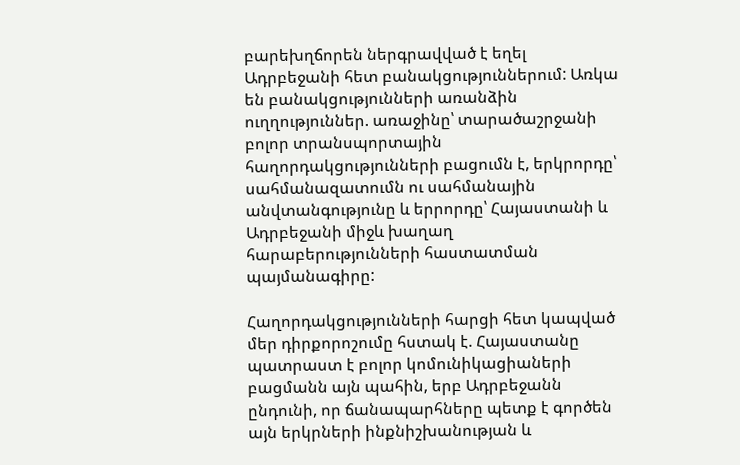բարեխղճորեն ներգրավված է եղել Ադրբեջանի հետ բանակցություններում: Առկա են բանակցությունների առանձին ուղղություններ. առաջինը՝ տարածաշրջանի բոլոր տրանսպորտային հաղորդակցությունների բացումն է, երկրորդը՝ սահմանազատումն ու սահմանային անվտանգությունը և երրորդը՝ Հայաստանի և Ադրբեջանի միջև խաղաղ հարաբերությունների հաստատման պայմանագիրը:

Հաղորդակցությունների հարցի հետ կապված մեր դիրքորոշումը հստակ է. Հայաստանը պատրաստ է բոլոր կոմունիկացիաների բացմանն այն պահին, երբ Ադրբեջանն ընդունի, որ ճանապարհները պետք է գործեն այն երկրների ինքնիշխանության և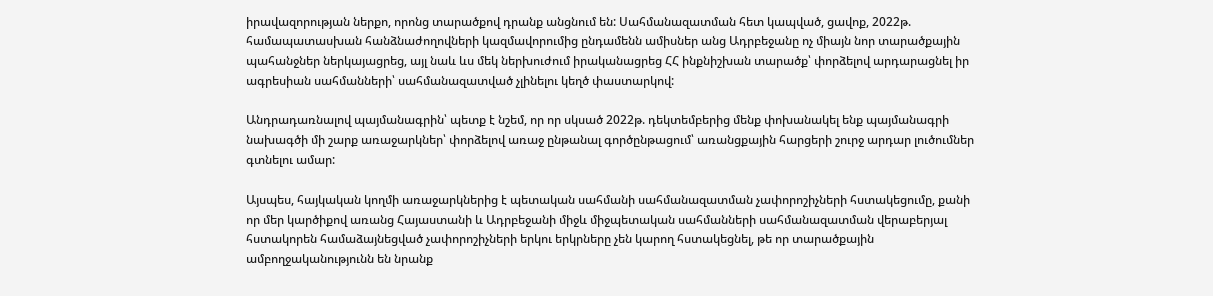իրավազորության ներքո, որոնց տարածքով դրանք անցնում են: Սահմանազատման հետ կապված, ցավոք, 2022թ. համապատասխան հանձնաժողովների կազմավորումից ընդամենն ամիսներ անց Ադրբեջանը ոչ միայն նոր տարածքային պահանջներ ներկայացրեց, այլ նաև ևս մեկ ներխուժում իրականացրեց ՀՀ ինքնիշխան տարածք՝ փորձելով արդարացնել իր ագրեսիան սահմանների՝ սահմանազատված չլինելու կեղծ փաստարկով:

Անդրադառնալով պայմանագրին՝ պետք է նշեմ, որ որ սկսած 2022թ. դեկտեմբերից մենք փոխանակել ենք պայմանագրի նախագծի մի շարք առաջարկներ՝ փորձելով առաջ ընթանալ գործընթացում՝ առանցքային հարցերի շուրջ արդար լուծումներ գտնելու ամար:

Այսպես, հայկական կողմի առաջարկներից է պետական սահմանի սահմանազատման չափորոշիչների հստակեցումը, քանի որ մեր կարծիքով առանց Հայաստանի և Ադրբեջանի միջև միջպետական սահմանների սահմանազատման վերաբերյալ հստակորեն համաձայնեցված չափորոշիչների երկու երկրները չեն կարող հստակեցնել, թե որ տարածքային ամբողջականությունն են նրանք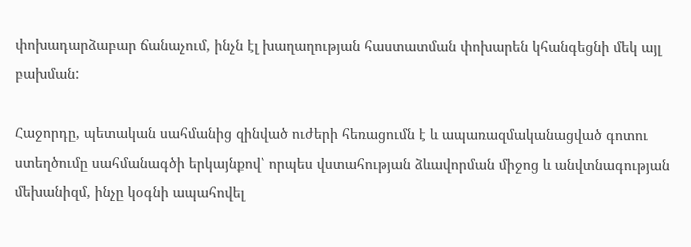փոխադարձաբար ճանաչում, ինչն էլ խաղաղության հաստատման փոխարեն կհանգեցնի մեկ այլ բախման:

Հաջորդը, պետական սահմանից զինված ուժերի հեռացումն է և ապառազմականացված գոտու ստեղծումը սահմանագծի երկայնքով՝ որպես վստահության ձևավորման միջոց և անվտնագության մեխանիզմ, ինչը կօգնի ապահովել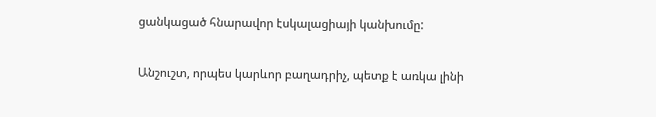ցանկացած հնարավոր էսկալացիայի կանխումը:

Անշուշտ, որպես կարևոր բաղադրիչ, պետք է առկա լինի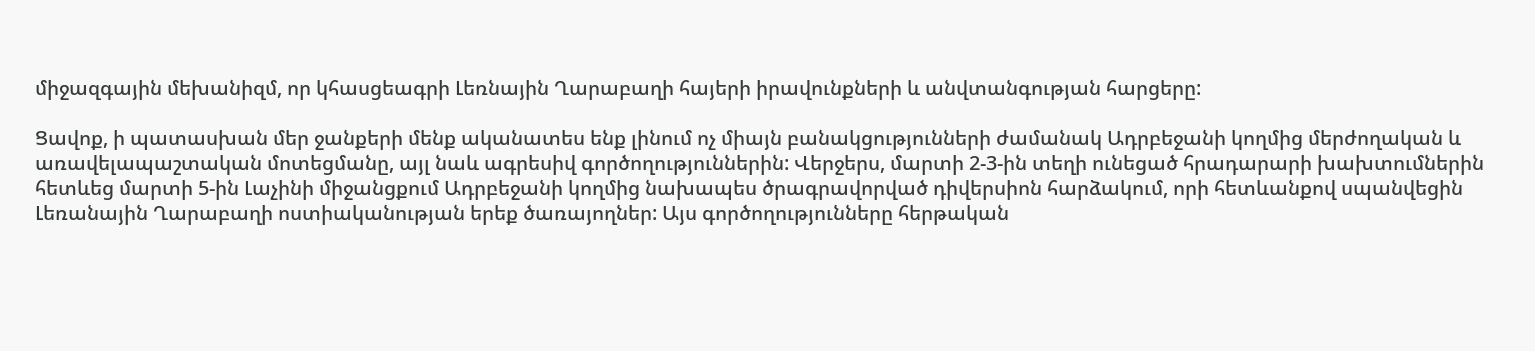միջազգային մեխանիզմ, որ կհասցեագրի Լեռնային Ղարաբաղի հայերի իրավունքների և անվտանգության հարցերը:

Ցավոք, ի պատասխան մեր ջանքերի մենք ականատես ենք լինում ոչ միայն բանակցությունների ժամանակ Ադրբեջանի կողմից մերժողական և առավելապաշտական մոտեցմանը, այլ նաև ագրեսիվ գործողություններին: Վերջերս, մարտի 2-3-ին տեղի ունեցած հրադարարի խախտումներին հետևեց մարտի 5-ին Լաչինի միջանցքում Ադրբեջանի կողմից նախապես ծրագրավորված դիվերսիոն հարձակում, որի հետևանքով սպանվեցին Լեռանային Ղարաբաղի ոստիականության երեք ծառայողներ: Այս գործողությունները հերթական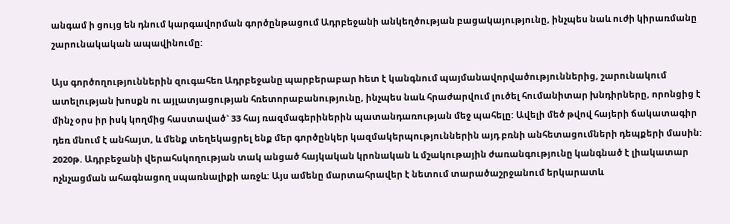անգամ ի ցույց են դնում կարգավորման գործընթացում Ադրբեջանի անկեղծության բացակայությունը, ինչպես նաև ուժի կիրառմանը շարունակական ապավինումը:

Այս գործողություններին զուգահեռ Ադրբեջանը պարբերաբար hետ է կանգնում պայմանավորվածություններից, շարունակում ատելության խոսքն ու այլատյացության հռետորաբանությունը, ինչպես նաև հրաժարվում լուծել հումանիտար խնդիրները, որոնցից է մինչ օրս իր իսկ կողմից հաստաված` 33 հայ ռազմագերիներին պատանդառության մեջ պահելը: Ավելի մեծ թվով հայերի ճակատագիր դեռ մնում է անհայտ, և մենք տեղեկացրել ենք մեր գործընկեր կազմակերպություններին այդ բռնի անհետացումների դեպքերի մասին: 2020թ. Ադրբեջանի վերահսկողության տակ անցած հայկական կրոնական և մշակութային ժառանգությունը կանգնած է լիակատար ոչնչացման ահագնացող սպառնալիքի առջև: Այս ամենը մարտահրավեր է նետում տարածաշրջանում երկարատև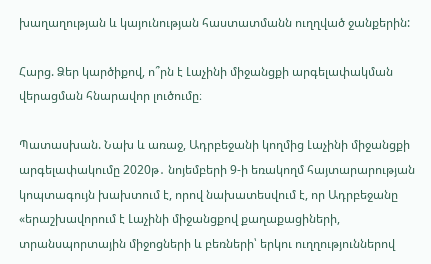խաղաղության և կայունության հաստատմանն ուղղված ջանքերին:

Հարց. Ձեր կարծիքով, ո՞րն է Լաչինի միջանցքի արգելափակման վերացման հնարավոր լուծումը։

Պատասխան. Նախ և առաջ, Ադրբեջանի կողմից Լաչինի միջանցքի արգելափակումը 2020թ․ նոյեմբերի 9-ի եռակողմ հայտարարության կոպտագույն խախտում է, որով նախատեսվում է, որ Ադրբեջանը «երաշխավորում է Լաչինի միջանցքով քաղաքացիների, տրանսպորտային միջոցների և բեռների՝ երկու ուղղություններով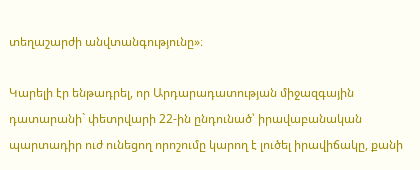տեղաշարժի անվտանգությունը»։

Կարելի էր ենթադրել, որ Արդարադատության միջազգային դատարանի` փետրվարի 22-ին ընդունած՝ իրավաբանական պարտադիր ուժ ունեցող որոշումը կարող է լուծել իրավիճակը, քանի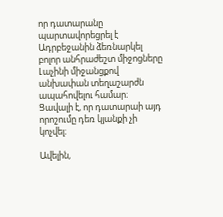որ դատարանը պարտավորեցրել է Ադրբեջանին ձեռնարկել բոլոր անհրաժեշտ միջոցները Լաչինի միջանցքով անխափան տեղաշարժն ապահովելու համար։ Ցավալի է, որ դատարաի այդ որոշումը դեռ կյանքի չի կոչվել։

Ավելին,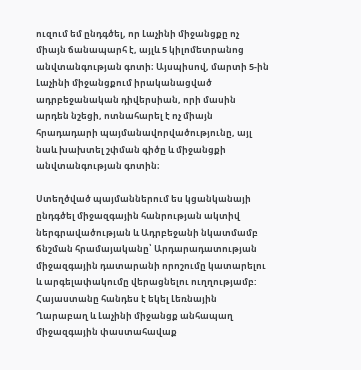ուզում եմ ընդգծել, որ Լաչինի միջանցքը ոչ միայն ճանապարհ է, այլև 5 կիլոմետրանոց անվտանգության գոտի։ Այսպիսով, մարտի 5-ին Լաչինի միջանցքում իրականացված ադրբեջանական դիվերսիան, որի մասին արդեն նշեցի, ոտնահարել է ոչ միայն հրադադարի պայմանավորվածությունը, այլ նաև խախտել շփման գիծը և միջանցքի անվտանգության գոտին։

Ստեղծված պայմաններում ես կցանկանայի ընդգծել միջազգային հանրության ակտիվ ներգրավածության և Ադրբեջանի նկատմամբ ճնշման հրամայականը՝ Արդարադատության միջազգային դատարանի որոշումը կատարելու և արգելափակումը վերացնելու ուղղությամբ: Հայաստանը հանդես է եկել Լեռնային Ղարաբաղ և Լաչինի միջանցք անհապաղ միջազգային փաստահավաք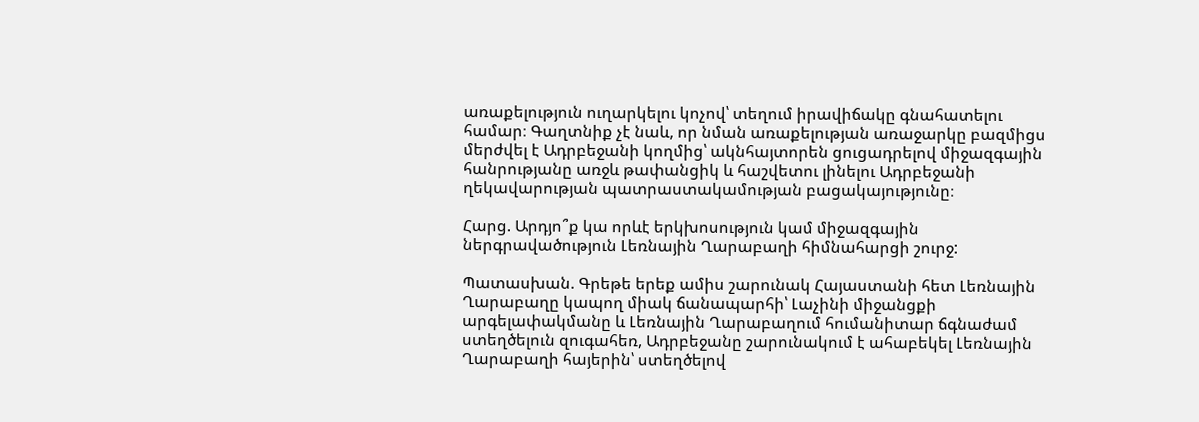առաքելություն ուղարկելու կոչով՝ տեղում իրավիճակը գնահատելու համար։ Գաղտնիք չէ նաև, որ նման առաքելության առաջարկը բազմիցս մերժվել է Ադրբեջանի կողմից՝ ակնհայտորեն ցուցադրելով միջազգային հանրությանը առջև թափանցիկ և հաշվետու լինելու Ադրբեջանի ղեկավարության պատրաստակամության բացակայությունը։

Հարց. Արդյո՞ք կա որևէ երկխոսություն կամ միջազգային ներգրավածություն Լեռնային Ղարաբաղի հիմնահարցի շուրջ:

Պատասխան. Գրեթե երեք ամիս շարունակ Հայաստանի հետ Լեռնային Ղարաբաղը կապող միակ ճանապարհի՝ Լաչինի միջանցքի արգելափակմանը և Լեռնային Ղարաբաղում հումանիտար ճգնաժամ ստեղծելուն զուգահեռ, Ադրբեջանը շարունակում է ահաբեկել Լեռնային Ղարաբաղի հայերին՝ ստեղծելով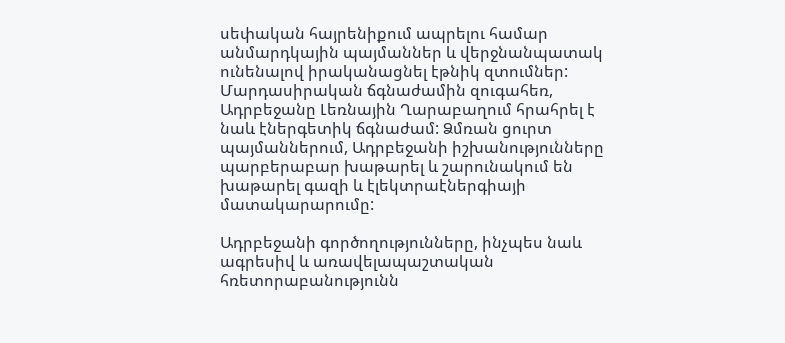սեփական հայրենիքում ապրելու համար անմարդկային պայմաններ և վերջնանպատակ ունենալով իրականացնել էթնիկ զտումներ: Մարդասիրական ճգնաժամին զուգահեռ, Ադրբեջանը Լեռնային Ղարաբաղում հրահրել է նաև էներգետիկ ճգնաժամ: Ձմռան ցուրտ պայմաններում, Ադրբեջանի իշխանությունները պարբերաբար խաթարել և շարունակում են խաթարել գազի և էլեկտրաէներգիայի մատակարարումը:

Ադրբեջանի գործողությունները, ինչպես նաև ագրեսիվ և առավելապաշտական հռետորաբանությունն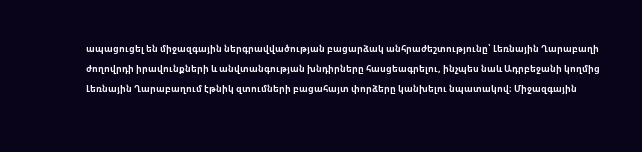ապացուցել են միջազգային ներգրավվածության բացարձակ անհրաժեշտությունը՝ Լեռնային Ղարաբաղի ժողովրդի իրավունքների և անվտանգության խնդիրները հասցեագրելու, ինչպես նաև Ադրբեջանի կողմից Լեռնային Ղարաբաղում էթնիկ զտումների բացահայտ փորձերը կանխելու նպատակով։ Միջազգային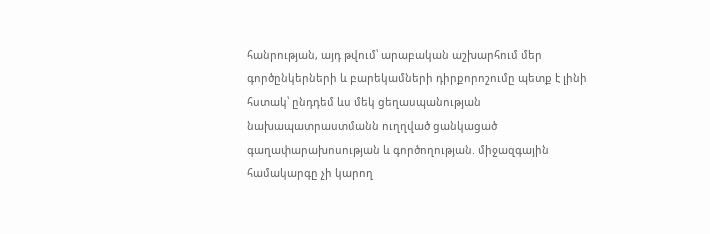հանրության, այդ թվում՝ արաբական աշխարհում մեր գործընկերների և բարեկամների դիրքորոշումը պետք է լինի հստակ՝ ընդդեմ ևս մեկ ցեղասպանության նախապատրաստմանն ուղղված ցանկացած գաղափարախոսության և գործողության. միջազգային համակարգը չի կարող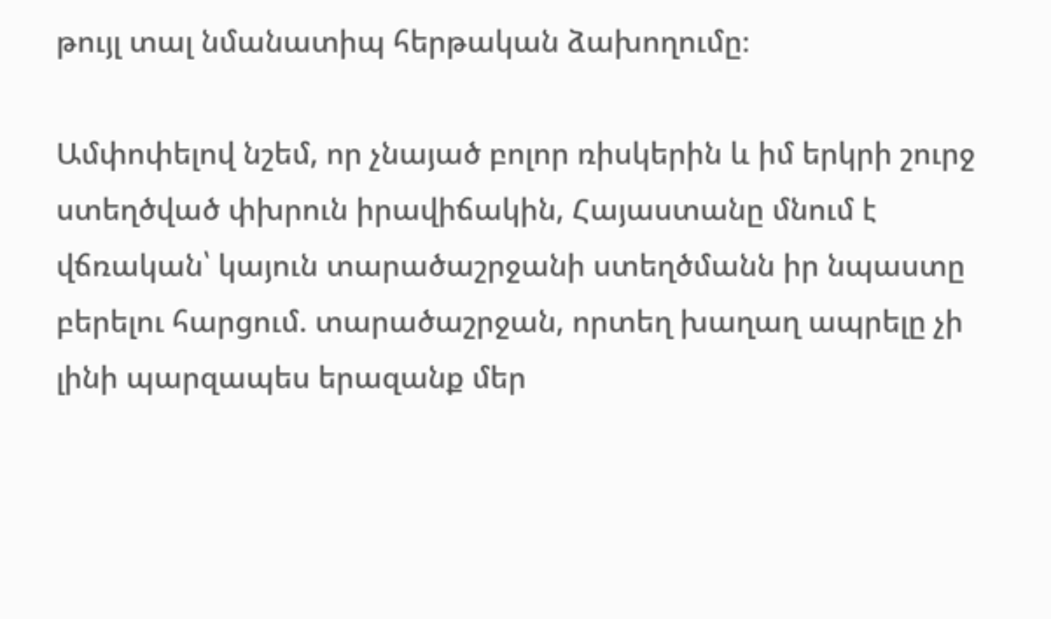թույլ տալ նմանատիպ հերթական ձախողումը։

Ամփոփելով նշեմ, որ չնայած բոլոր ռիսկերին և իմ երկրի շուրջ ստեղծված փխրուն իրավիճակին, Հայաստանը մնում է վճռական՝ կայուն տարածաշրջանի ստեղծմանն իր նպաստը բերելու հարցում. տարածաշրջան, որտեղ խաղաղ ապրելը չի լինի պարզապես երազանք մեր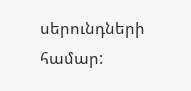սերունդների համար: